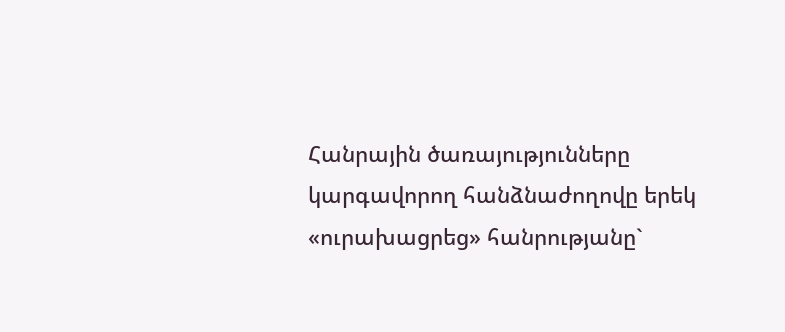Հանրային ծառայությունները կարգավորող հանձնաժողովը երեկ «ուրախացրեց» հանրությանը`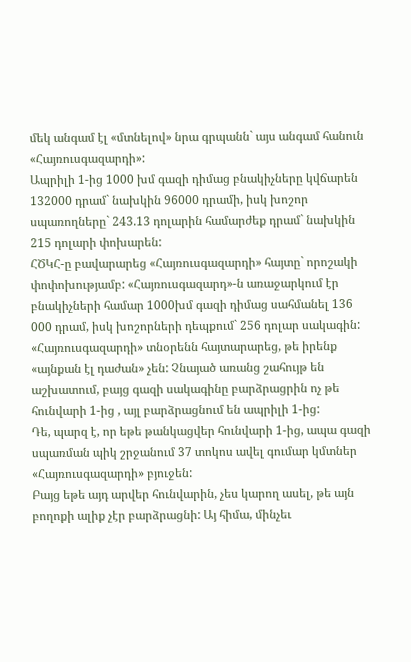մեկ անգամ էլ «մտնելով» նրա գրպանն` այս անգամ հանուն «Հայռուսգազարդի»:
Ապրիլի 1-ից 1000 խմ գազի դիմաց բնակիչները կվճարեն 132000 դրամ` նախկին 96000 դրամի, իսկ խոշոր սպառողները` 243.13 դոլարին համարժեք դրամ` նախկին 215 դոլարի փոխարեն:
ՀԾԿՀ-ը բավարարեց «Հայռուսգազարդի» հայտը` որոշակի փոփոխությամբ: «Հայռուսգազարդ»-ն առաջարկում էր բնակիչների համար 1000խմ գազի դիմաց սահմանել 136 000 դրամ, իսկ խոշորների դեպքում` 256 դոլար սակագին:
«Հայռուսգազարդի» տնօրենն հայտարարեց, թե իրենք «այնքան էլ դաժան» չեն: Չնայած առանց շահույթ են աշխատում, բայց գազի սակագինը բարձրացրին ոչ թե հունվարի 1-ից , այլ բարձրացնում են ապրիլի 1-ից:
Դե, պարզ է, որ եթե թանկացվեր հունվարի 1-ից, ապա գազի սպառման պիկ շրջանում 37 տոկոս ավել գումար կմտներ «Հայռուսգազարդի» բյուջեն:
Բայց եթե այդ արվեր հունվարին, չես կարող ասել, թե այն բողոքի ալիք չէր բարձրացնի: Այ հիմա, մինչեւ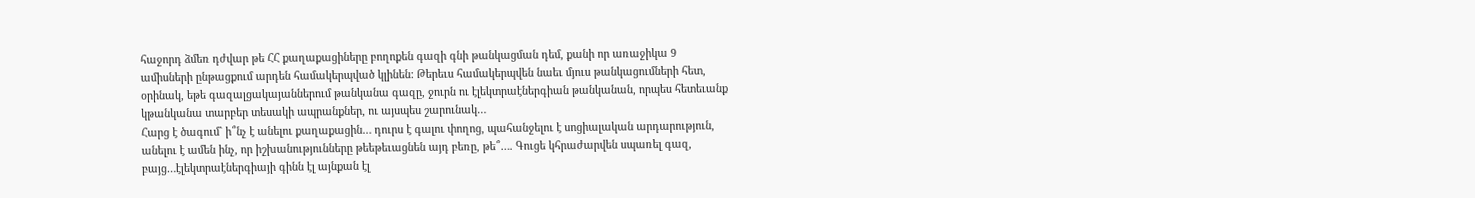հաջորդ ձմեռ դժվար թե ՀՀ քաղաքացիները բողոքեն գազի գնի թանկացման դեմ, քանի որ առաջիկա 9 ամիսների ընթացքում արդեն համակերպված կլինեն: Թերեւս համակերպվեն նաեւ մյուս թանկացումների հետ, օրինակ, եթե գազալցակայաններում թանկանա գազը, ջուրն ու էլեկտրաէներգիան թանկանան, որպես հետեւանք կթանկանա տարբեր տեսակի ապրանքներ, ու այսպես շարունակ…
Հարց է ծագում` ի՞նչ է անելու քաղաքացին… դուրս է գալու փողոց, պահանջելու է սոցիալական արդարություն, անելու է ամեն ինչ, որ իշխանությունները թեեթեւացնեն այդ բեռը, թե՞…. Գուցե կհրաժարվեն սպառել գազ, բայց…էլեկտրաէներգիայի գինն էլ այնքան էլ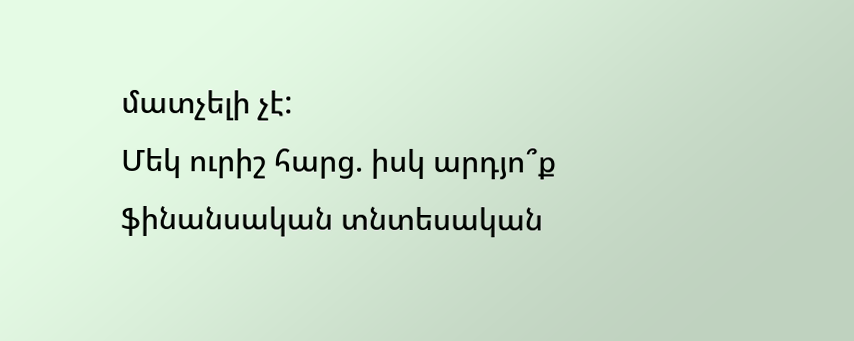մատչելի չէ:
Մեկ ուրիշ հարց. իսկ արդյո՞ք ֆինանսական տնտեսական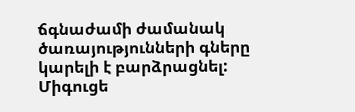ճգնաժամի ժամանակ ծառայությունների գները կարելի է բարձրացնել:
Միգուցե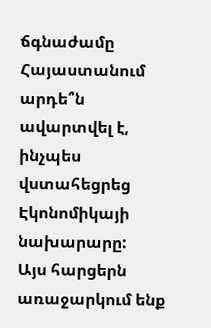ճգնաժամը Հայաստանում արդե՞ն ավարտվել է, ինչպես վստահեցրեց Էկոնոմիկայի նախարարը:
Այս հարցերն առաջարկում ենք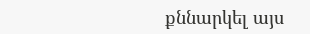քննարկել այս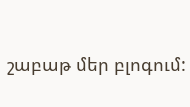շաբաթ մեր բլոգում: